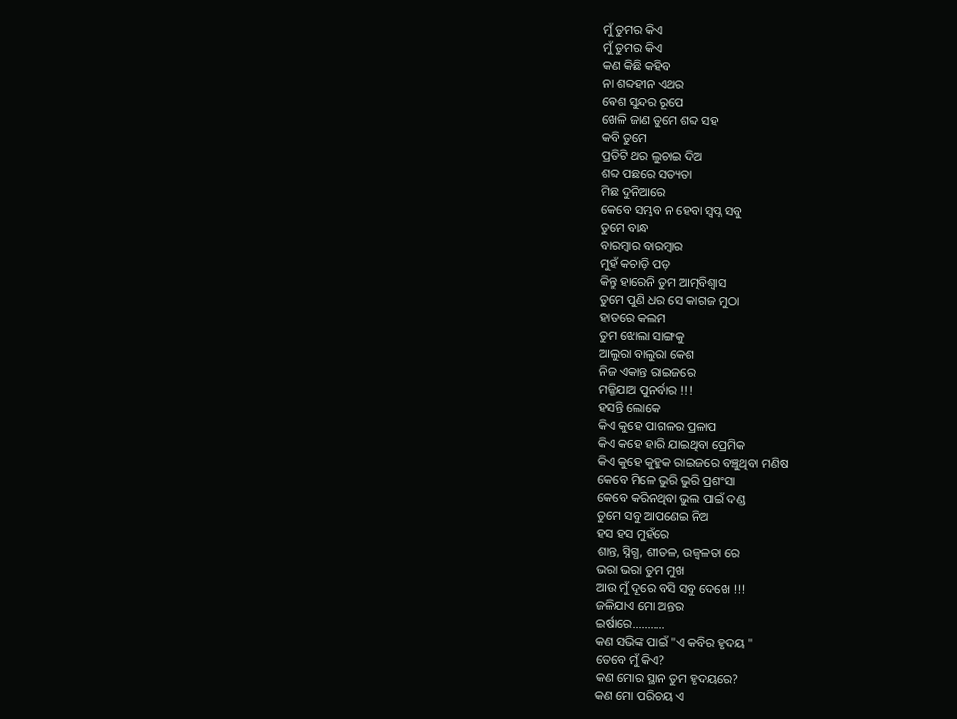ମୁଁ ତୁମର କିଏ
ମୁଁ ତୁମର କିଏ
କଣ କିଛି କହିବ
ନା ଶବ୍ଦହୀନ ଏଥର
ଵେଶ ସୁନ୍ଦର ରୂପେ
ଖେଳି ଜାଣ ତୁମେ ଶବ୍ଦ ସହ
କବି ତୁମେ
ପ୍ରତିଟି ଥର ଲୁଚାଇ ଦିଅ
ଶବ୍ଦ ପଛରେ ସତ୍ୟତା
ମିଛ ଦୁନିଆରେ
କେବେ ସମ୍ଭବ ନ ହେବା ସ୍ବପ୍ନ ସବୁ
ତୁମେ ବାନ୍ଧ
ବାରମ୍ବାର ବାରମ୍ବାର
ମୁହଁ କଚାଡ଼ି ପଡ଼
କିନ୍ତୁ ହାରେନି ତୁମ ଆତ୍ମବିଶ୍ଵାସ
ତୁମେ ପୁଣି ଧର ସେ କାଗଜ ମୁଠା
ହାତରେ କଲମ
ତୁମ ଝୋଲା ସାଙ୍ଗକୁ
ଆଲୁରା ବାଲୁରା କେଶ
ନିଜ ଏକାନ୍ତ ରାଇଜରେ
ମଜ୍ଜିଯାଅ ପୁନର୍ବାର !!!
ହସନ୍ତି ଲୋକେ
କିଏ କୁହେ ପାଗଳର ପ୍ରଳାପ
କିଏ କହେ ହାରି ଯାଇଥିବା ପ୍ରେମିକ
କିଏ କୁହେ କୁହୁକ ରାଇଜରେ ବଞ୍ଚୁଥିବା ମଣିଷ
କେବେ ମିଳେ ଭୁରି ଭୁରି ପ୍ରଶଂସା
କେବେ କରିନଥିବା ଭୁଲ ପାଇଁ ଦଣ୍ଡ
ତୁମେ ସବୁ ଆପଣେଇ ନିଅ
ହସ ହସ ମୁହଁରେ
ଶାନ୍ତ, ସ୍ନିଗ୍ଧ, ଶୀତଳ, ଉଜ୍ୱଳତା ରେ
ଭରା ଭରା ତୁମ ମୁଖ
ଆଉ ମୁଁ ଦୂରେ ବସି ସବୁ ଦେଖେ !!!
ଜଳିଯାଏ ମୋ ଅନ୍ତର
ଇର୍ଷାରେ...........
କଣ ସଭିଙ୍କ ପାଇଁ "ଏ କବିର ହୃଦୟ "
ତେବେ ମୁଁ କିଏ?
କଣ ମୋର ସ୍ଥାନ ତୁମ ହୃଦୟରେ?
କଣ ମୋ ପରିଚୟ ଏ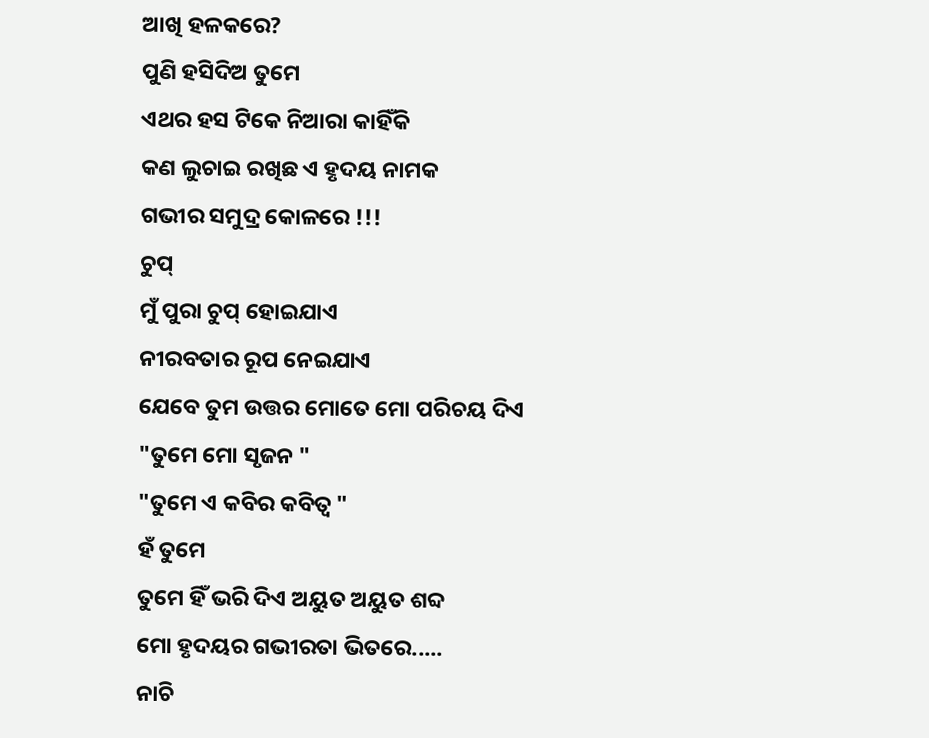ଆଖି ହଳକରେ?
ପୁଣି ହସିଦିଅ ତୁମେ
ଏଥର ହସ ଟିକେ ନିଆରା କାହିଁକି
କଣ ଲୁଚାଇ ରଖିଛ ଏ ହୃଦୟ ନାମକ
ଗଭୀର ସମୁଦ୍ର କୋଳରେ !!!
ଚୁପ୍
ମୁଁ ପୁରା ଚୁପ୍ ହୋଇଯାଏ
ନୀରବତାର ରୂପ ନେଇଯାଏ
ଯେବେ ତୁମ ଉତ୍ତର ମୋତେ ମୋ ପରିଚୟ ଦିଏ
"ତୁମେ ମୋ ସୃଜନ "
"ତୁମେ ଏ କବିର କବିତ୍ଵ "
ହଁ ତୁମେ
ତୁମେ ହିଁ ଭରି ଦିଏ ଅୟୁତ ଅୟୁତ ଶବ୍ଦ
ମୋ ହୃଦୟର ଗଭୀରତା ଭିତରେ.....
ନାଚି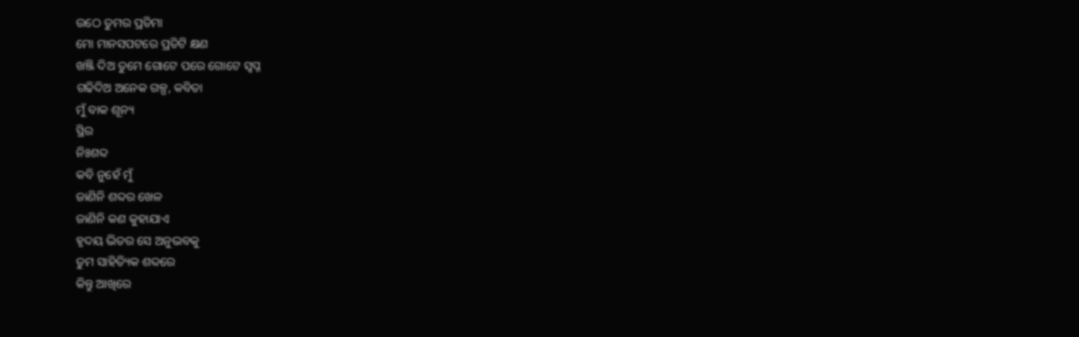ଉଠେ ତୁମର ପ୍ରତିମା
ମୋ ମାନସପଟରେ ପ୍ରତିଟି କ୍ଷଣ
ଖଞ୍ଜି ଦିଅ ତୁମେ ଗୋଟେ ପରେ ଗୋଟେ ସ୍ୱପ୍ନ
ଗଢିଦିଅ ଅନେକ ଗଳ୍ପ, କବିତା
ମୁଁ ବାକ ଶୂନ୍ୟ
ସ୍ଥିର
ନିଃଶବ୍ଦ
କବି ନୁହେଁ ମୁଁ
ଜାଣିନି ଶବ୍ଦର ଖେଳ
ଜାଣିନି କଣ କୁହାଯାଏ
ହୃଦୟ ଭିତର ସେ ଅନୁଭବକୁ
ତୁମ ସାହିତ୍ୟିକ ଶବ୍ଦରେ
କିନ୍ତୁ ଆଖିରେ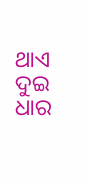ଥାଏ
ଦୁଇ ଧାର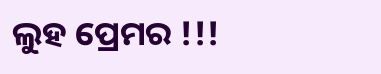ଲୁହ ପ୍ରେମର !!!